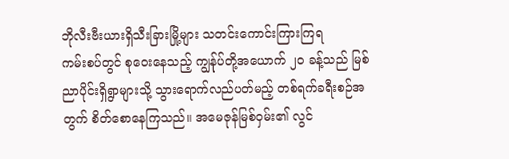ဘိုလီးဗီးယားရှိသီးခြားမြို့များ သတင်းကောင်းကြားကြရ
ကမ်းစပ်တွင် စုဝေးနေသည့် ကျွန်ုပ်တို့အယောက် ၂၀ ခန့်သည် မြစ်ညာပိုင်းရှိရွာများသို့ သွားရောက်လည်ပတ်မည့် တစ်ရက်ခရီးစဉ်အတွက် စိတ်စောနေကြသည်။ အမေဇုန်မြစ်ဝှမ်း၏ လွင်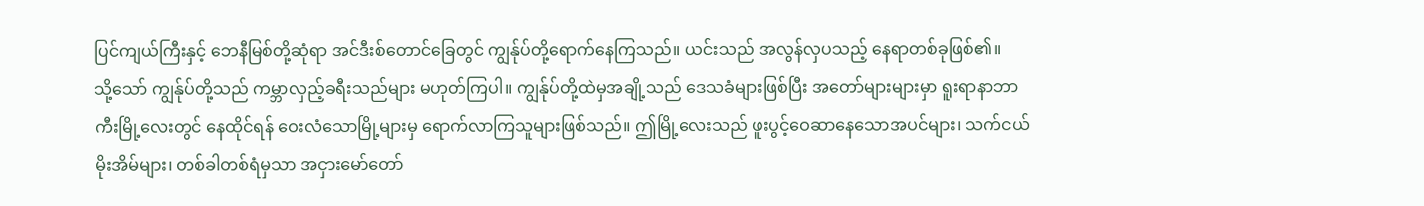ပြင်ကျယ်ကြီးနှင့် ဘေနီမြစ်တို့ဆုံရာ အင်ဒီးစ်တောင်ခြေတွင် ကျွန်ုပ်တို့ရောက်နေကြသည်။ ယင်းသည် အလွန်လှပသည့် နေရာတစ်ခုဖြစ်၏။
သို့သော် ကျွန်ုပ်တို့သည် ကမ္ဘာလှည့်ခရီးသည်များ မဟုတ်ကြပါ။ ကျွန်ုပ်တို့ထဲမှအချို့သည် ဒေသခံများဖြစ်ပြီး အတော်များများမှာ ရူးရာနာဘာကီးမြို့လေးတွင် နေထိုင်ရန် ဝေးလံသောမြို့များမှ ရောက်လာကြသူများဖြစ်သည်။ ဤမြို့လေးသည် ဖူးပွင့်ဝေဆာနေသောအပင်များ၊ သက်ငယ်မိုးအိမ်များ၊ တစ်ခါတစ်ရံမှသာ အငှားမော်တော်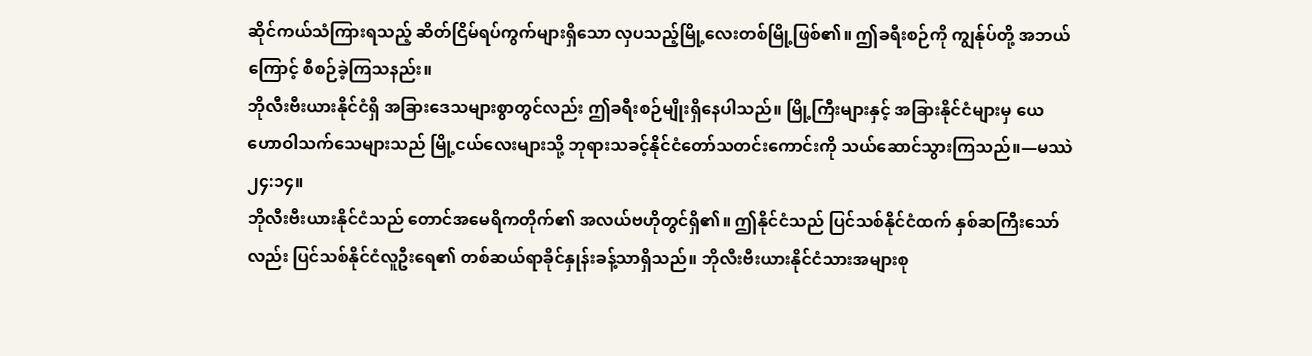ဆိုင်ကယ်သံကြားရသည့် ဆိတ်ငြိမ်ရပ်ကွက်များရှိသော လှပသည့်မြို့လေးတစ်မြို့ဖြစ်၏။ ဤခရီးစဉ်ကို ကျွန်ုပ်တို့ အဘယ်ကြောင့် စီစဉ်ခဲ့ကြသနည်း။
ဘိုလီးဗီးယားနိုင်ငံရှိ အခြားဒေသများစွာတွင်လည်း ဤခရီးစဉ်မျိုးရှိနေပါသည်။ မြို့ကြီးများနှင့် အခြားနိုင်ငံများမှ ယေဟောဝါသက်သေများသည် မြို့ငယ်လေးများသို့ ဘုရားသခင့်နိုင်ငံတော်သတင်းကောင်းကို သယ်ဆောင်သွားကြသည်။—မဿဲ ၂၄:၁၄။
ဘိုလီးဗီးယားနိုင်ငံသည် တောင်အမေရိကတိုက်၏ အလယ်ဗဟိုတွင်ရှိ၏။ ဤနိုင်ငံသည် ပြင်သစ်နိုင်ငံထက် နှစ်ဆကြီးသော်လည်း ပြင်သစ်နိုင်ငံလူဦးရေ၏ တစ်ဆယ်ရာခိုင်နှုန်းခန့်သာရှိသည်။ ဘိုလီးဗီးယားနိုင်ငံသားအများစု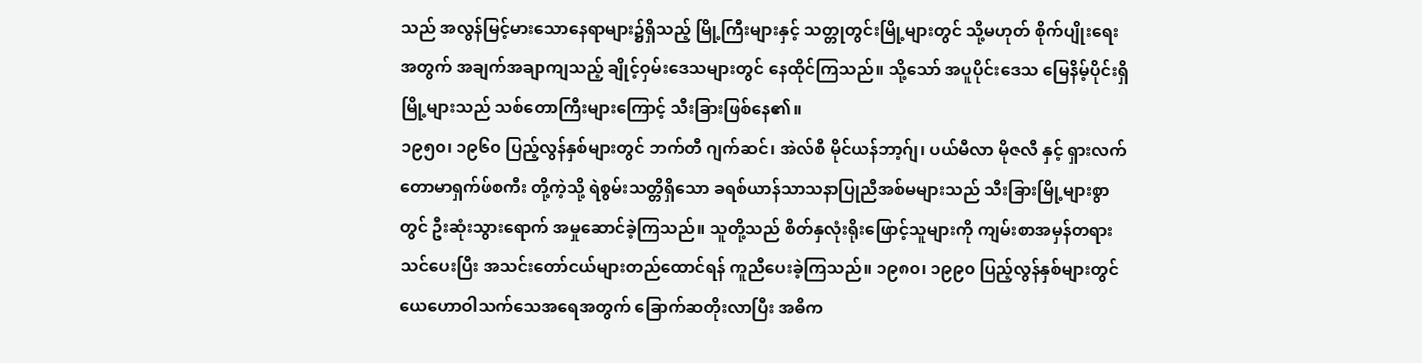သည် အလွန်မြင့်မားသောနေရာများ၌ရှိသည့် မြို့ကြီးများနှင့် သတ္တုတွင်းမြို့များတွင် သို့မဟုတ် စိုက်ပျိုးရေးအတွက် အချက်အချာကျသည့် ချိုင့်ဝှမ်းဒေသများတွင် နေထိုင်ကြသည်။ သို့သော် အပူပိုင်းဒေသ မြေနိမ့်ပိုင်းရှိမြို့များသည် သစ်တောကြီးများကြောင့် သီးခြားဖြစ်နေ၏။
၁၉၅၀၊ ၁၉၆၀ ပြည့်လွန်နှစ်များတွင် ဘက်တီ ဂျက်ဆင်၊ အဲလ်စီ မိုင်ယန်ဘာ့ဂ်ျ၊ ပယ်မီလာ မိုဇလီ နှင့် ရှားလက် တောမာရှက်ဖ်စကီး တို့ကဲ့သို့ ရဲစွမ်းသတ္တိရှိသော ခရစ်ယာန်သာသနာပြုညီအစ်မများသည် သီးခြားမြို့များစွာတွင် ဦးဆုံးသွားရောက် အမှုဆောင်ခဲ့ကြသည်။ သူတို့သည် စိတ်နှလုံးရိုးဖြောင့်သူများကို ကျမ်းစာအမှန်တရားသင်ပေးပြီး အသင်းတော်ငယ်များတည်ထောင်ရန် ကူညီပေးခဲ့ကြသည်။ ၁၉၈၀၊ ၁၉၉၀ ပြည့်လွန်နှစ်များတွင် ယေဟောဝါသက်သေအရေအတွက် ခြောက်ဆတိုးလာပြီး အဓိက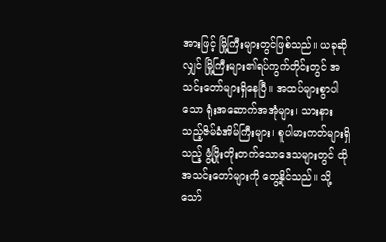အားဖြင့် မြို့ကြီးများတွင်ဖြစ်သည်။ ယခုဆိုလျှင် မြို့ကြီးများ၏ရပ်ကွက်တိုင်းတွင် အသင်းတော်များရှိနေပြီ။ အထပ်များစွာပါသော ရုံးအဆောက်အအုံများ၊ သားနားသည့်ဇိမ်ခံအိမ်ကြီးများ၊ စူပါမားကတ်များရှိသည့် ဖွံ့ဖြိုးတိုးတက်သောဒေသများတွင် ထိုအသင်းတော်များကို တွေ့နိုင်သည်။ သို့သော်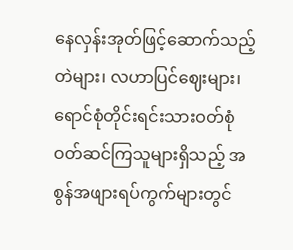နေလှန်းအုတ်ဖြင့်ဆောက်သည့်တဲများ၊ လဟာပြင်ဈေးများ၊ ရောင်စုံတိုင်းရင်းသားဝတ်စုံ ဝတ်ဆင်ကြသူများရှိသည့် အစွန်အဖျားရပ်ကွက်များတွင်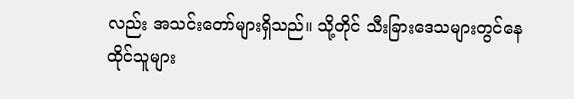လည်း အသင်းတော်များရှိသည်။ သို့တိုင် သီးခြားဒေသများတွင်နေထိုင်သူများ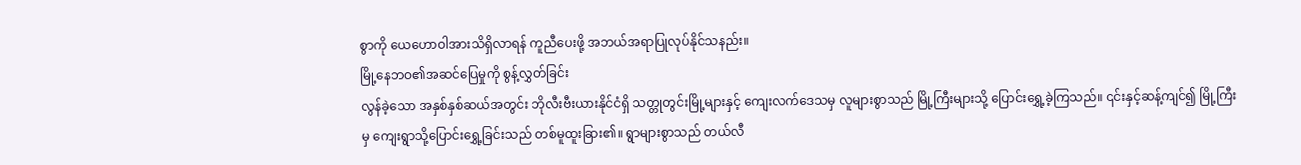စွာကို ယေဟောဝါအားသိရှိလာရန် ကူညီပေးဖို့ အဘယ်အရာပြုလုပ်နိုင်သနည်း။
မြို့နေဘဝ၏အဆင်ပြေမှုကို စွန့်လွှတ်ခြင်း
လွန်ခဲ့သော အနှစ်နှစ်ဆယ်အတွင်း ဘိုလီးဗီးယားနိုင်ငံရှိ သတ္တုတွင်းမြို့များနှင့် ကျေးလက်ဒေသမှ လူများစွာသည် မြို့ကြီးများသို့ ပြောင်းရွှေ့ခဲ့ကြသည်။ ၎င်းနှင့်ဆန့်ကျင်၍ မြို့ကြီးမှ ကျေးရွာသို့ပြောင်းရွှေ့ခြင်းသည် တစ်မူထူးခြား၏။ ရွာများစွာသည် တယ်လီ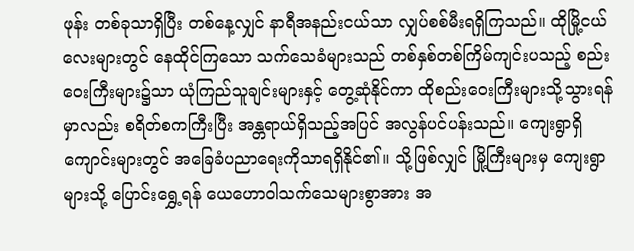ဖုန်း တစ်ခုသာရှိပြီး တစ်နေ့လျှင် နာရီအနည်းငယ်သာ လျှပ်စစ်မီးရရှိကြသည်။ ထိုမြို့ငယ်လေးများတွင် နေထိုင်ကြသော သက်သေခံများသည် တစ်နှစ်တစ်ကြိမ်ကျင်းပသည့် စည်းဝေးကြီးများ၌သာ ယုံကြည်သူချင်းများနှင့် တွေ့ဆုံနိုင်ကာ ထိုစည်းဝေးကြီးများသို့သွားရန်မှာလည်း စရိတ်စကကြီးပြီး အန္တရာယ်ရှိသည့်အပြင် အလွန်ပင်ပန်းသည်။ ကျေးရွာရှိကျောင်းများတွင် အခြေခံပညာရေးကိုသာရရှိနိုင်၏။ သို့ဖြစ်လျှင် မြို့ကြီးများမှ ကျေးရွာများသို့ ပြောင်းရွှေ့ရန် ယေဟောဝါသက်သေများစွာအား အ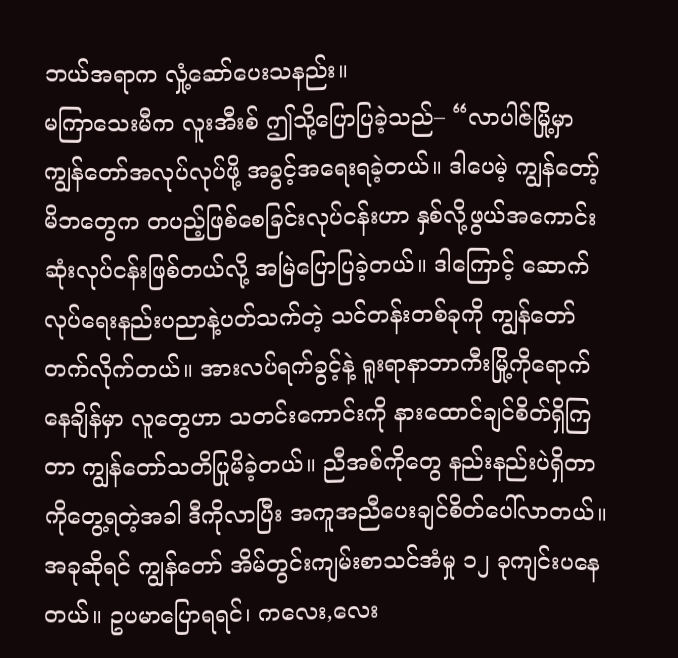ဘယ်အရာက လှုံ့ဆော်ပေးသနည်း။
မကြာသေးမီက လူးအီးစ် ဤသို့ပြောပြခဲ့သည်– “လာပါဇ်မြို့မှာ ကျွန်တော်အလုပ်လုပ်ဖို့ အခွင့်အရေးရခဲ့တယ်။ ဒါပေမဲ့ ကျွန်တော့်မိဘတွေက တပည့်ဖြစ်စေခြင်းလုပ်ငန်းဟာ နှစ်လို့ဖွယ်အကောင်းဆုံးလုပ်ငန်းဖြစ်တယ်လို့ အမြဲပြောပြခဲ့တယ်။ ဒါကြောင့် ဆောက်လုပ်ရေးနည်းပညာနဲ့ပတ်သက်တဲ့ သင်တန်းတစ်ခုကို ကျွန်တော်တက်လိုက်တယ်။ အားလပ်ရက်ခွင့်နဲ့ ရူးရာနာဘာကီးမြို့ကိုရောက်နေချိန်မှာ လူတွေဟာ သတင်းကောင်းကို နားထောင်ချင်စိတ်ရှိကြတာ ကျွန်တော်သတိပြုမိခဲ့တယ်။ ညီအစ်ကိုတွေ နည်းနည်းပဲရှိတာကိုတွေ့ရတဲ့အခါ ဒီကိုလာပြီး အကူအညီပေးချင်စိတ်ပေါ်လာတယ်။ အခုဆိုရင် ကျွန်တော် အိမ်တွင်းကျမ်းစာသင်အံမှု ၁၂ ခုကျင်းပနေတယ်။ ဥပမာပြောရရင်၊ ကလေး,လေး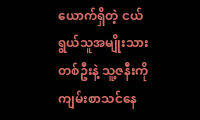ယောက်ရှိတဲ့ ငယ်ရွယ်သူအမျိုးသားတစ်ဦးနဲ့ သူ့ဇနီးကို ကျမ်းစာသင်နေ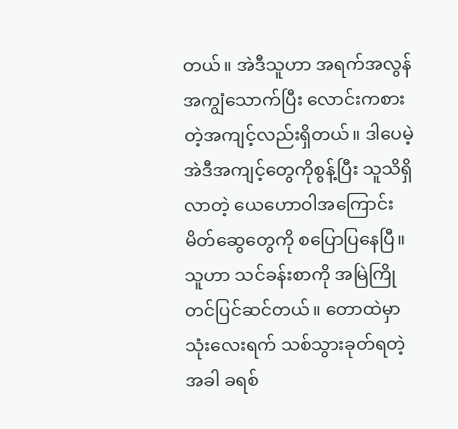တယ်။ အဲဒီသူဟာ အရက်အလွန်အကျွံသောက်ပြီး လောင်းကစားတဲ့အကျင့်လည်းရှိတယ်။ ဒါပေမဲ့ အဲဒီအကျင့်တွေကိုစွန့်ပြီး သူသိရှိလာတဲ့ ယေဟောဝါအကြောင်း မိတ်ဆွေတွေကို စပြောပြနေပြီ။ သူဟာ သင်ခန်းစာကို အမြဲကြိုတင်ပြင်ဆင်တယ်။ တောထဲမှာ သုံးလေးရက် သစ်သွားခုတ်ရတဲ့အခါ ခရစ်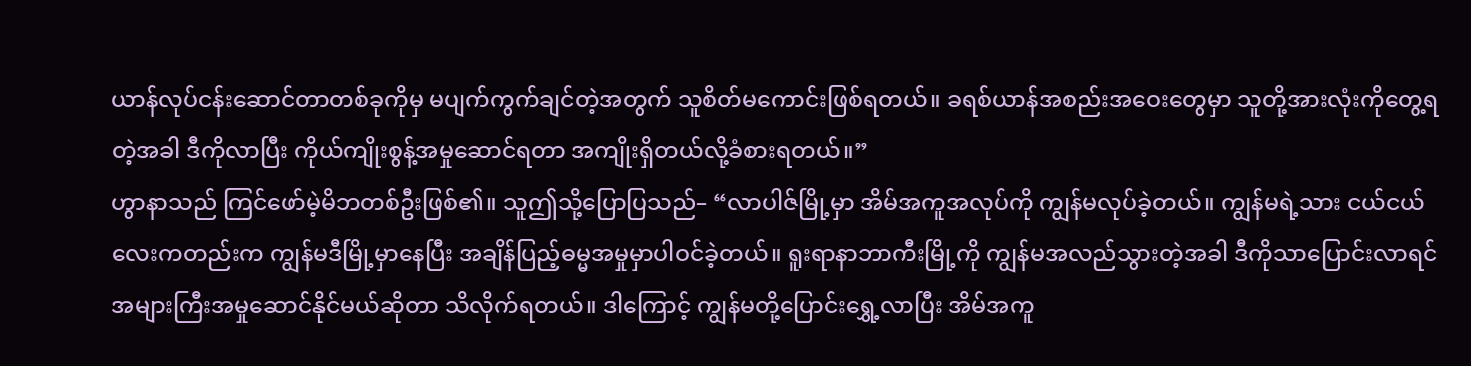ယာန်လုပ်ငန်းဆောင်တာတစ်ခုကိုမှ မပျက်ကွက်ချင်တဲ့အတွက် သူစိတ်မကောင်းဖြစ်ရတယ်။ ခရစ်ယာန်အစည်းအဝေးတွေမှာ သူတို့အားလုံးကိုတွေ့ရတဲ့အခါ ဒီကိုလာပြီး ကိုယ်ကျိုးစွန့်အမှုဆောင်ရတာ အကျိုးရှိတယ်လို့ခံစားရတယ်။”
ဟွာနာသည် ကြင်ဖော်မဲ့မိဘတစ်ဦးဖြစ်၏။ သူဤသို့ပြောပြသည်– “လာပါဇ်မြို့မှာ အိမ်အကူအလုပ်ကို ကျွန်မလုပ်ခဲ့တယ်။ ကျွန်မရဲ့သား ငယ်ငယ်လေးကတည်းက ကျွန်မဒီမြို့မှာနေပြီး အချိန်ပြည့်ဓမ္မအမှုမှာပါဝင်ခဲ့တယ်။ ရူးရာနာဘာကီးမြို့ကို ကျွန်မအလည်သွားတဲ့အခါ ဒီကိုသာပြောင်းလာရင် အများကြီးအမှုဆောင်နိုင်မယ်ဆိုတာ သိလိုက်ရတယ်။ ဒါကြောင့် ကျွန်မတို့ပြောင်းရွှေ့လာပြီး အိမ်အကူ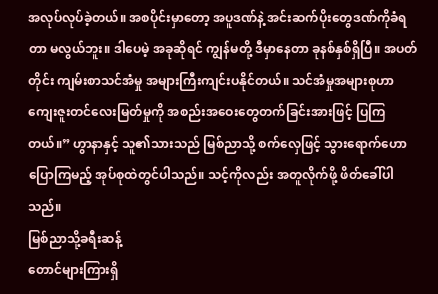အလုပ်လုပ်ခဲ့တယ်။ အစပိုင်းမှာတော့ အပူဒဏ်နဲ့ အင်းဆက်ပိုးတွေဒဏ်ကိုခံရတာ မလွယ်ဘူး။ ဒါပေမဲ့ အခုဆိုရင် ကျွန်မတို့ ဒီမှာနေတာ ခုနစ်နှစ်ရှိပြီ။ အပတ်တိုင်း ကျမ်းစာသင်အံမှု အများကြီးကျင်းပနိုင်တယ်။ သင်အံမှုအများစုဟာ ကျေးဇူးတင်လေးမြတ်မှုကို အစည်းအဝေးတွေတက်ခြင်းအားဖြင့် ပြကြတယ်။” ဟွာနာနှင့် သူ၏သားသည် မြစ်ညာသို့ စက်လှေဖြင့် သွားရောက်ဟောပြောကြမည့် အုပ်စုထဲတွင်ပါသည်။ သင့်ကိုလည်း အတူလိုက်ဖို့ ဖိတ်ခေါ်ပါသည်။
မြစ်ညာသို့ခရီးဆန့်
တောင်များကြားရှိ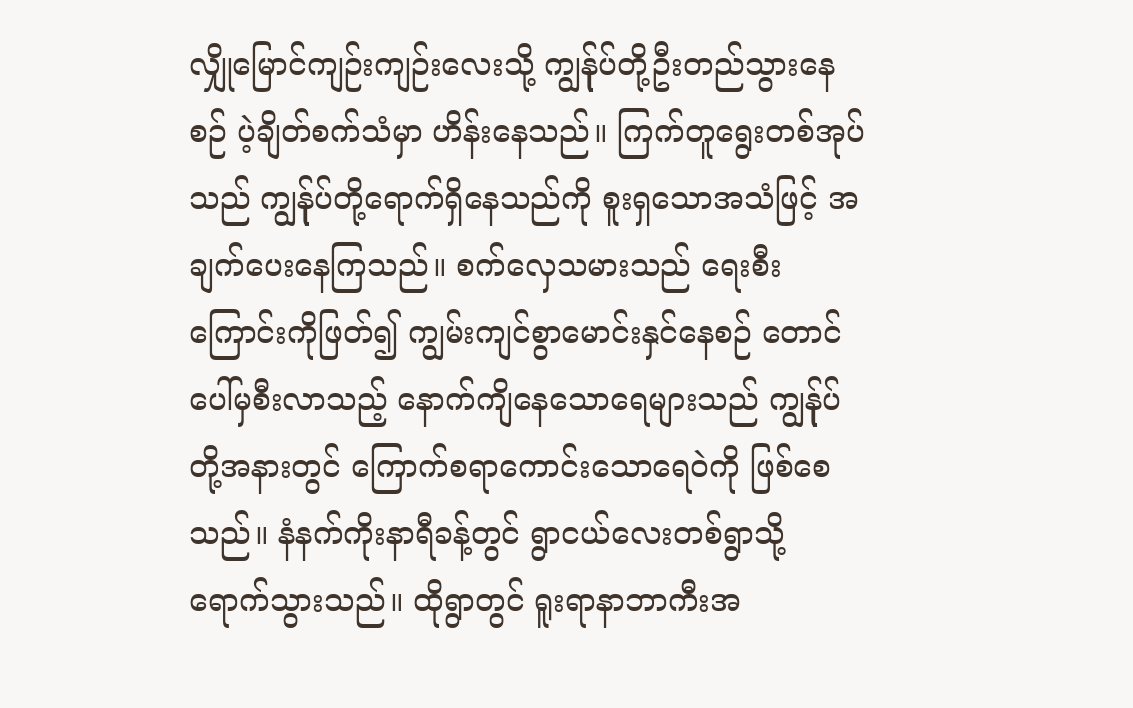လျှိုမြောင်ကျဉ်းကျဉ်းလေးသို့ ကျွန်ုပ်တို့ဦးတည်သွားနေစဉ် ပဲ့ချိတ်စက်သံမှာ ဟိန်းနေသည်။ ကြက်တူရွေးတစ်အုပ်သည် ကျွန်ုပ်တို့ရောက်ရှိနေသည်ကို စူးရှသောအသံဖြင့် အချက်ပေးနေကြသည်။ စက်လှေသမားသည် ရေးစီးကြောင်းကိုဖြတ်၍ ကျွမ်းကျင်စွာမောင်းနှင်နေစဉ် တောင်ပေါ်မှစီးလာသည့် နောက်ကျိနေသောရေများသည် ကျွန်ုပ်တို့အနားတွင် ကြောက်စရာကောင်းသောရေဝဲကို ဖြစ်စေသည်။ နံနက်ကိုးနာရီခန့်တွင် ရွာငယ်လေးတစ်ရွာသို့ ရောက်သွားသည်။ ထိုရွာတွင် ရူးရာနာဘာကီးအ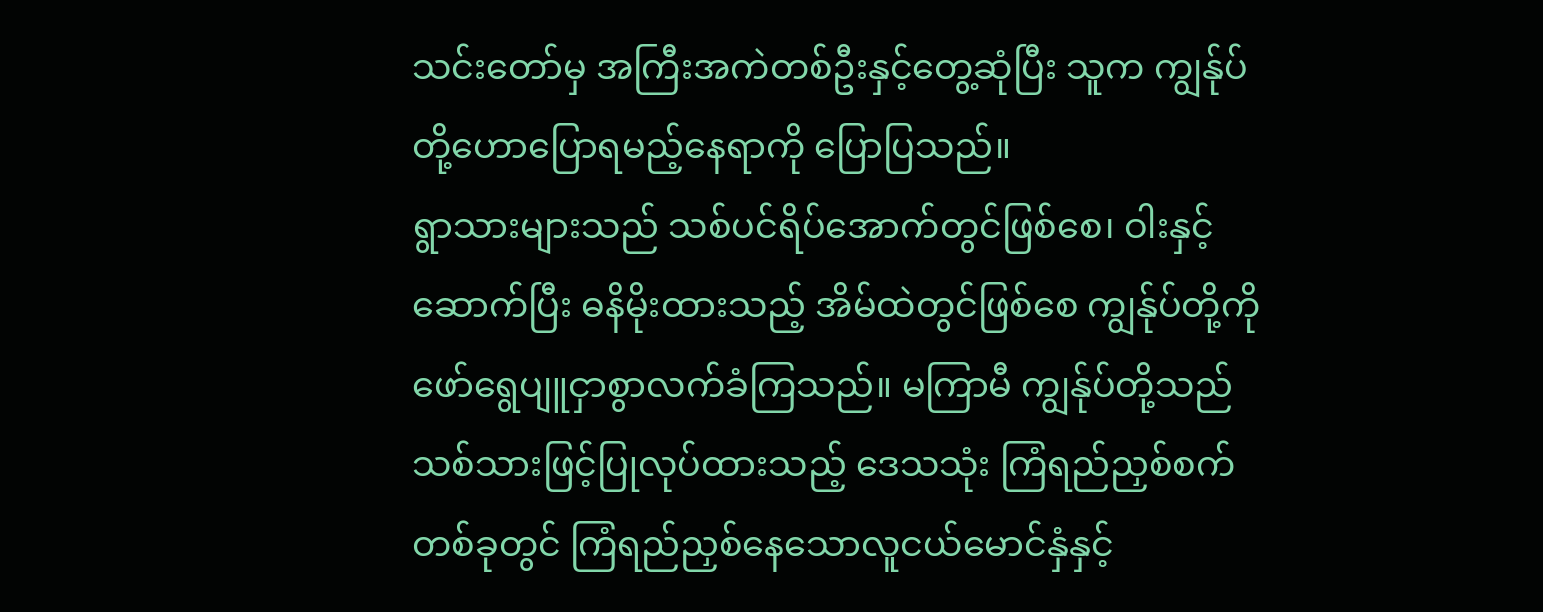သင်းတော်မှ အကြီးအကဲတစ်ဦးနှင့်တွေ့ဆုံပြီး သူက ကျွန်ုပ်တို့ဟောပြောရမည့်နေရာကို ပြောပြသည်။
ရွာသားများသည် သစ်ပင်ရိပ်အောက်တွင်ဖြစ်စေ၊ ဝါးနှင့်ဆောက်ပြီး ဓနိမိုးထားသည့် အိမ်ထဲတွင်ဖြစ်စေ ကျွန်ုပ်တို့ကို ဖော်ရွေပျူငှာစွာလက်ခံကြသည်။ မကြာမီ ကျွန်ုပ်တို့သည် သစ်သားဖြင့်ပြုလုပ်ထားသည့် ဒေသသုံး ကြံရည်ညှစ်စက်တစ်ခုတွင် ကြံရည်ညှစ်နေသောလူငယ်မောင်နှံနှင့်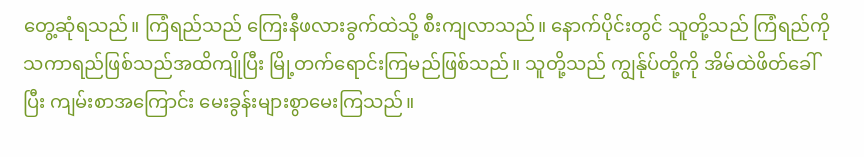တွေ့ဆုံရသည်။ ကြံရည်သည် ကြေးနီဖလားခွက်ထဲသို့ စီးကျလာသည်။ နောက်ပိုင်းတွင် သူတို့သည် ကြံရည်ကို သကာရည်ဖြစ်သည်အထိကျိုပြီး မြို့တက်ရောင်းကြမည်ဖြစ်သည်။ သူတို့သည် ကျွန်ုပ်တို့ကို အိမ်ထဲဖိတ်ခေါ်ပြီး ကျမ်းစာအကြောင်း မေးခွန်းများစွာမေးကြသည်။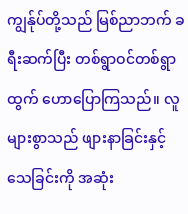ကျွန်ုပ်တို့သည် မြစ်ညာဘက် ခရီးဆက်ပြီး တစ်ရွာဝင်တစ်ရွာထွက် ဟောပြောကြသည်။ လူများစွာသည် ဖျားနာခြင်းနှင့် သေခြင်းကို အဆုံး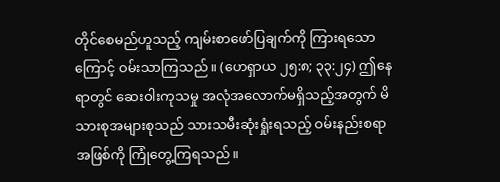တိုင်စေမည်ဟူသည့် ကျမ်းစာဖော်ပြချက်ကို ကြားရသောကြောင့် ဝမ်းသာကြသည်။ (ဟေရှာယ ၂၅:၈; ၃၃:၂၄) ဤနေရာတွင် ဆေးဝါးကုသမှု အလုံအလောက်မရှိသည့်အတွက် မိသားစုအများစုသည် သားသမီးဆုံးရှုံးရသည့် ဝမ်းနည်းစရာအဖြစ်ကို ကြုံတွေ့ကြရသည်။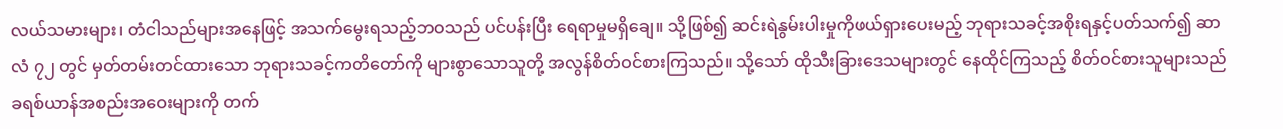လယ်သမားများ၊ တံငါသည်များအနေဖြင့် အသက်မွေးရသည့်ဘဝသည် ပင်ပန်းပြီး ရေရာမှုမရှိချေ။ သို့ဖြစ်၍ ဆင်းရဲနွမ်းပါးမှုကိုဖယ်ရှားပေးမည့် ဘုရားသခင့်အစိုးရနှင့်ပတ်သက်၍ ဆာလံ ၇၂ တွင် မှတ်တမ်းတင်ထားသော ဘုရားသခင့်ကတိတော်ကို များစွာသောသူတို့ အလွန်စိတ်ဝင်စားကြသည်။ သို့သော် ထိုသီးခြားဒေသများတွင် နေထိုင်ကြသည့် စိတ်ဝင်စားသူများသည် ခရစ်ယာန်အစည်းအဝေးများကို တက်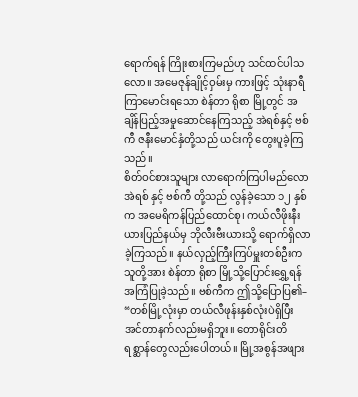ရောက်ရန် ကြိုးစားကြမည်ဟု သင်ထင်ပါသလော။ အမေဇုန်ချိုင့်ဝှမ်းမှ ကားဖြင့် သုံးနာရီကြာမောင်းရသော စဲန်တာ ရိုစာ မြို့တွင် အချိန်ပြည့်အမှုဆောင်နေကြသည့် အဲရစ်နှင့် ဗစ်ကီ ဇနီးမောင်နှံတို့သည် ယင်းကို တွေးပူခဲ့ကြသည်။
စိတ်ဝင်စားသူများ လာရောက်ကြပါမည်လော
အဲရစ် နှင့် ဗစ်ကီ တို့သည် လွန်ခဲ့သော ၁၂ နှစ်က အမေရိကန်ပြည်ထောင်စု၊ ကယ်လီဖိုးနီးယားပြည်နယ်မှ ဘိုလီးဗီးယားသို့ ရောက်ရှိလာခဲ့ကြသည်။ နယ်လှည့်ကြီးကြပ်မှူးတစ်ဦးက သူတို့အား စဲန်တာ ရိုစာ မြို့သို့ပြောင်းရွှေ့ရန် အကြံပြုခဲ့သည်။ ဗစ်ကီက ဤသို့ပြောပြ၏– “တစ်မြို့လုံးမှာ တယ်လီဖုန်းနှစ်လုံးပဲရှိပြီး အင်တာနက်လည်းမရှိဘူး။ တောရိုင်းတိရစ္ဆာန်တွေလည်းပေါတယ်။ မြို့အစွန်အဖျား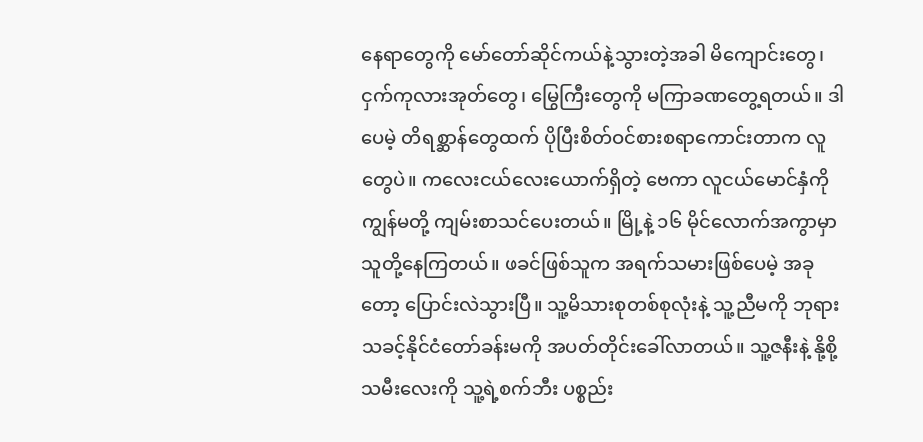နေရာတွေကို မော်တော်ဆိုင်ကယ်နဲ့သွားတဲ့အခါ မိကျောင်းတွေ၊ ငှက်ကုလားအုတ်တွေ၊ မြွေကြီးတွေကို မကြာခဏတွေ့ရတယ်။ ဒါပေမဲ့ တိရစ္ဆာန်တွေထက် ပိုပြီးစိတ်ဝင်စားစရာကောင်းတာက လူတွေပဲ။ ကလေးငယ်လေးယောက်ရှိတဲ့ ဗေကာ လူငယ်မောင်နှံကို ကျွန်မတို့ ကျမ်းစာသင်ပေးတယ်။ မြို့နဲ့ ၁၆ မိုင်လောက်အကွာမှာ သူတို့နေကြတယ်။ ဖခင်ဖြစ်သူက အရက်သမားဖြစ်ပေမဲ့ အခုတော့ ပြောင်းလဲသွားပြီ။ သူ့မိသားစုတစ်စုလုံးနဲ့ သူ့ညီမကို ဘုရားသခင့်နိုင်ငံတော်ခန်းမကို အပတ်တိုင်းခေါ်လာတယ်။ သူ့ဇနီးနဲ့ နို့စို့သမီးလေးကို သူ့ရဲ့စက်ဘီး ပစ္စည်း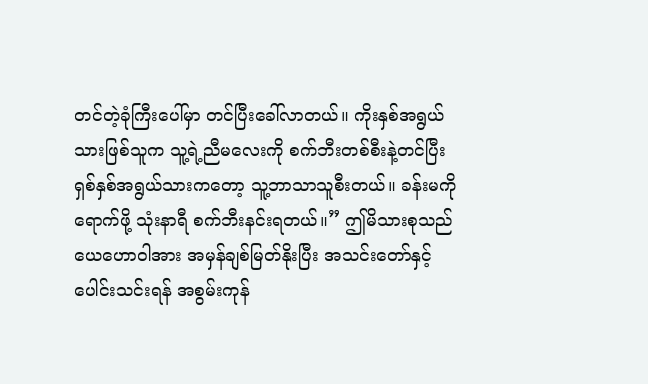တင်တဲ့ခုံကြီးပေါ်မှာ တင်ပြီးခေါ်လာတယ်။ ကိုးနှစ်အရွယ်သားဖြစ်သူက သူ့ရဲ့ညီမလေးကို စက်ဘီးတစ်စီးနဲ့တင်ပြီး ရှစ်နှစ်အရွယ်သားကတော့ သူ့ဘာသာသူစီးတယ်။ ခန်းမကိုရောက်ဖို့ သုံးနာရီ စက်ဘီးနင်းရတယ်။” ဤမိသားစုသည် ယေဟောဝါအား အမှန်ချစ်မြတ်နိုးပြီး အသင်းတော်နှင့်ပေါင်းသင်းရန် အစွမ်းကုန်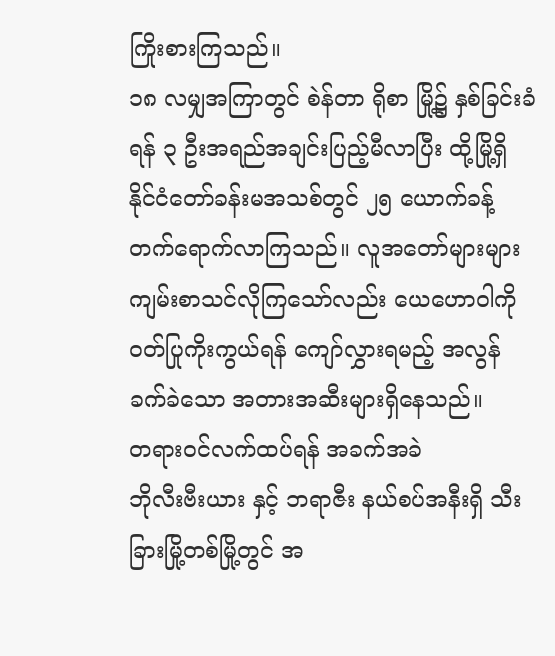ကြိုးစားကြသည်။
၁၈ လမျှအကြာတွင် စဲန်တာ ရိုစာ မြို့၌ နှစ်ခြင်းခံရန် ၃ ဦးအရည်အချင်းပြည့်မီလာပြီး ထို့မြို့ရှိ နိုင်ငံတော်ခန်းမအသစ်တွင် ၂၅ ယောက်ခန့် တက်ရောက်လာကြသည်။ လူအတော်များများ ကျမ်းစာသင်လိုကြသော်လည်း ယေဟောဝါကို ဝတ်ပြုကိုးကွယ်ရန် ကျော်လွှားရမည့် အလွန်ခက်ခဲသော အတားအဆီးများရှိနေသည်။
တရားဝင်လက်ထပ်ရန် အခက်အခဲ
ဘိုလီးဗီးယား နှင့် ဘရာဇီး နယ်စပ်အနီးရှိ သီးခြားမြို့တစ်မြို့တွင် အ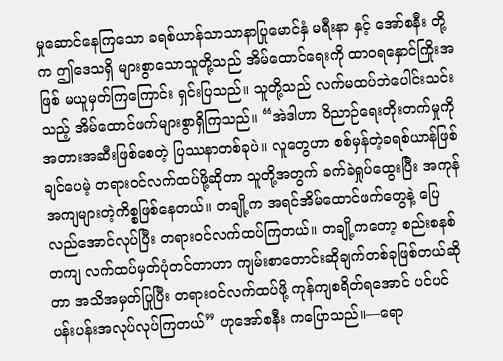မှုဆောင်နေကြသော ခရစ်ယာန်သာသာနာပြုမောင်နှံ မရီးနာ နှင့် အော်စနီး တို့က ဤဒေသရှိ များစွာသောသူတို့သည် အိမ်ထောင်ရေးကို ထာဝရနှောင်ကြိုးအဖြစ် မယူမှတ်ကြကြောင်း ရှင်းပြသည်။ သူတို့သည် လက်မထပ်ဘဲပေါင်းသင်းသည့် အိမ်ထောင်ဖက်များစွာရှိကြသည်။ “အဲဒါဟာ ဝိညာဉ်ရေးတိုးတက်မှုကို အတားအဆီးဖြစ်စေတဲ့ ပြဿနာတစ်ခုပဲ။ လူတွေဟာ စစ်မှန်တဲ့ခရစ်ယာန်ဖြစ်ချင်ပေမဲ့ တရားဝင်လက်ထပ်ဖို့ဆိုတာ သူတို့အတွက် ခက်ခဲရှုပ်ထွေးပြီး အကုန်အကျများတဲ့ကိစ္စဖြစ်နေတယ်။ တချို့က အရင်အိမ်ထောင်ဖက်တွေနဲ့ ပြေလည်အောင်လုပ်ပြီး တရားဝင်လက်ထပ်ကြတယ်။ တချို့ကတော့ စည်းစနစ်တကျ လက်ထပ်မှတ်ပုံတင်တာဟာ ကျမ်းစာတောင်းဆိုချက်တစ်ခုဖြစ်တယ်ဆိုတာ အသိအမှတ်ပြုပြီး တရားဝင်လက်ထပ်ဖို့ ကုန်ကျစရိတ်ရအောင် ပင်ပင်ပန်းပန်းအလုပ်လုပ်ကြတယ်” ဟုအော်စနီး ကပြောသည်။—ရော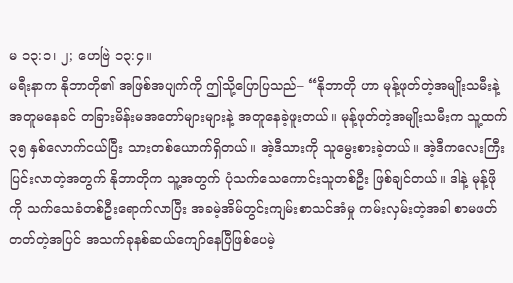မ ၁၃:၁၊ ၂; ဟေဗြဲ ၁၃:၄။
မရီးနာက နိုဘာတို၏ အဖြစ်အပျက်ကို ဤသို့ပြောပြသည်– “နိုဘာတို ဟာ မုန့်ဖုတ်တဲ့အမျိုးသမီးနဲ့ အတူမနေခင် တခြားမိန်းမအတော်များများနဲ့ အတူနေခဲ့ဖူးတယ်။ မုန့်ဖုတ်တဲ့အမျိုးသမီးက သူ့ထက် ၃၅ နှစ်လောက်ငယ်ပြီး သားတစ်ယောက်ရှိတယ်။ အဲ့ဒီသားကို သူမွေးစားခဲ့တယ်။ အဲ့ဒီကလေးကြီးပြင်းလာတဲ့အတွက် နိုဘာတိုက သူ့အတွက် ပုံသက်သေကောင်းသူတစ်ဦး ဖြစ်ချင်တယ်။ ဒါနဲ့ မုန့်ဖိုကို သက်သေခံတစ်ဦးရောက်လာပြီး အခမဲ့အိမ်တွင်းကျမ်းစာသင်အံမှု ကမ်းလှမ်းတဲ့အခါ စာမဖတ်တတ်တဲ့အပြင် အသက်ခုနစ်ဆယ်ကျော်နေပြီဖြစ်ပေမဲ့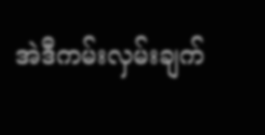အဲဒီကမ်းလှမ်းချက်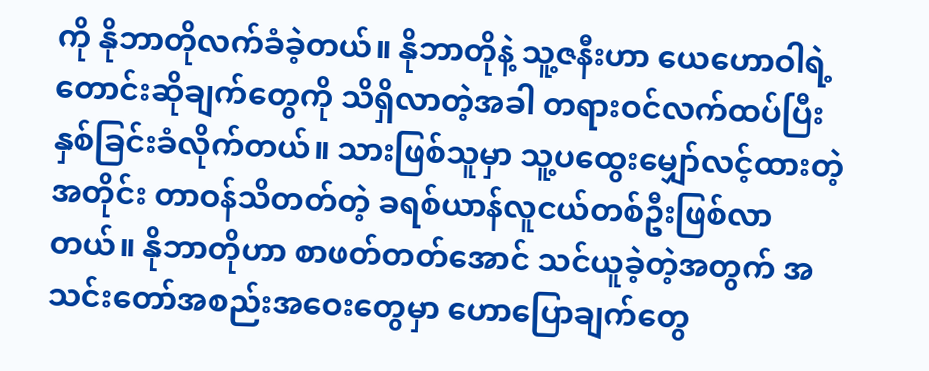ကို နိုဘာတိုလက်ခံခဲ့တယ်။ နိုဘာတိုနဲ့ သူ့ဇနီးဟာ ယေဟောဝါရဲ့တောင်းဆိုချက်တွေကို သိရှိလာတဲ့အခါ တရားဝင်လက်ထပ်ပြီး နှစ်ခြင်းခံလိုက်တယ်။ သားဖြစ်သူမှာ သူ့ပထွေးမျှော်လင့်ထားတဲ့အတိုင်း တာဝန်သိတတ်တဲ့ ခရစ်ယာန်လူငယ်တစ်ဦးဖြစ်လာတယ်။ နိုဘာတိုဟာ စာဖတ်တတ်အောင် သင်ယူခဲ့တဲ့အတွက် အသင်းတော်အစည်းအဝေးတွေမှာ ဟောပြောချက်တွေ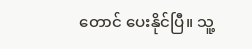တောင် ပေးနိုင်ပြီ။ သူ့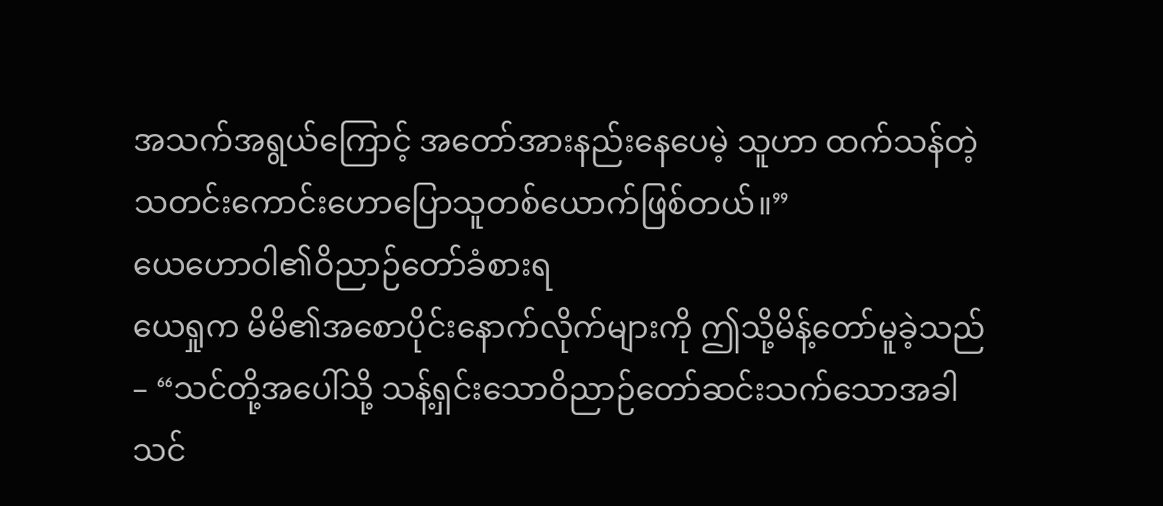အသက်အရွယ်ကြောင့် အတော်အားနည်းနေပေမဲ့ သူဟာ ထက်သန်တဲ့ သတင်းကောင်းဟောပြောသူတစ်ယောက်ဖြစ်တယ်။”
ယေဟောဝါ၏ဝိညာဉ်တော်ခံစားရ
ယေရှုက မိမိ၏အစောပိုင်းနောက်လိုက်များကို ဤသို့မိန့်တော်မူခဲ့သည်– “သင်တို့အပေါ်သို့ သန့်ရှင်းသောဝိညာဉ်တော်ဆင်းသက်သောအခါ သင်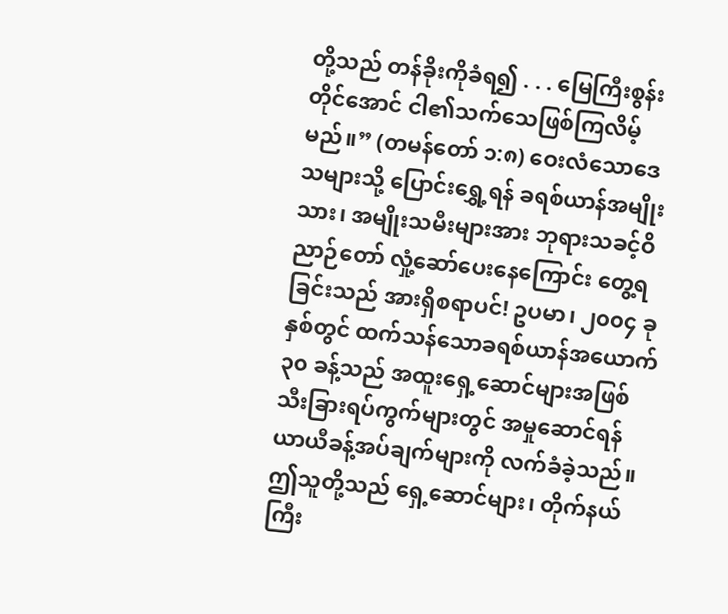တို့သည် တန်ခိုးကိုခံရ၍ . . . မြေကြီးစွန်းတိုင်အောင် ငါ၏သက်သေဖြစ်ကြလိမ့်မည်။” (တမန်တော် ၁:၈) ဝေးလံသောဒေသများသို့ ပြောင်းရွှေ့ရန် ခရစ်ယာန်အမျိုးသား၊ အမျိုးသမီးများအား ဘုရားသခင့်ဝိညာဉ်တော် လှုံ့ဆော်ပေးနေကြောင်း တွေ့ရခြင်းသည် အားရှိစရာပင်! ဥပမာ၊ ၂၀၀၄ ခုနှစ်တွင် ထက်သန်သောခရစ်ယာန်အယောက် ၃၀ ခန့်သည် အထူးရှေ့ဆောင်များအဖြစ် သီးခြားရပ်ကွက်များတွင် အမှုဆောင်ရန် ယာယီခန့်အပ်ချက်များကို လက်ခံခဲ့သည်။ ဤသူတို့သည် ရှေ့ဆောင်များ၊ တိုက်နယ်ကြီး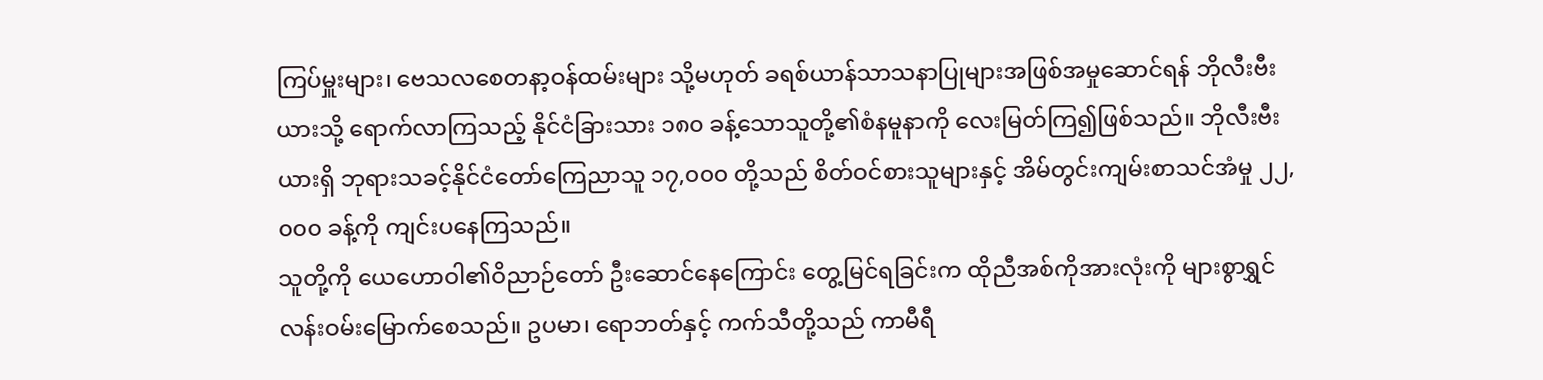ကြပ်မှူးများ၊ ဗေသလစေတနာ့ဝန်ထမ်းများ သို့မဟုတ် ခရစ်ယာန်သာသနာပြုများအဖြစ်အမှုဆောင်ရန် ဘိုလီးဗီးယားသို့ ရောက်လာကြသည့် နိုင်ငံခြားသား ၁၈၀ ခန့်သောသူတို့၏စံနမူနာကို လေးမြတ်ကြ၍ဖြစ်သည်။ ဘိုလီးဗီးယားရှိ ဘုရားသခင့်နိုင်ငံတော်ကြေညာသူ ၁၇,၀၀၀ တို့သည် စိတ်ဝင်စားသူများနှင့် အိမ်တွင်းကျမ်းစာသင်အံမှု ၂၂,၀၀၀ ခန့်ကို ကျင်းပနေကြသည်။
သူတို့ကို ယေဟောဝါ၏ဝိညာဉ်တော် ဦးဆောင်နေကြောင်း တွေ့မြင်ရခြင်းက ထိုညီအစ်ကိုအားလုံးကို များစွာရွှင်လန်းဝမ်းမြောက်စေသည်။ ဥပမာ၊ ရောဘတ်နှင့် ကက်သီတို့သည် ကာမီရီ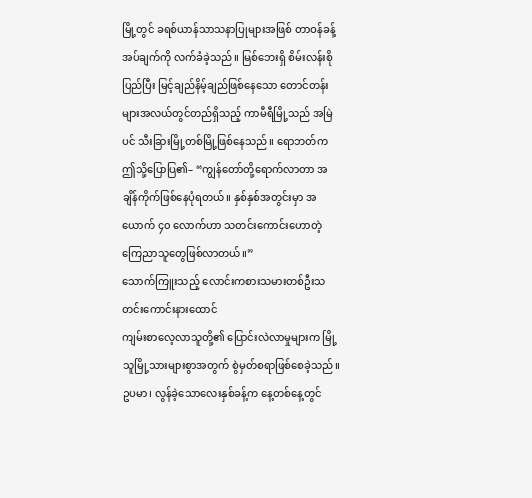မြို့တွင် ခရစ်ယာန်သာသနာပြုများအဖြစ် တာဝန်ခန့်အပ်ချက်ကို လက်ခံခဲ့သည်။ မြစ်ဘေးရှိ စိမ်းလန်းစိုပြည်ပြီး မြင့်ချည်နိမ့်ချည်ဖြစ်နေသော တောင်တန်းများအလယ်တွင်တည်ရှိသည့် ကာမီရီမြို့သည် အမြဲပင် သီးခြားမြို့တစ်မြို့ဖြစ်နေသည်။ ရောဘတ်က ဤသို့ပြောပြ၏– “ကျွန်တော်တို့ရောက်လာတာ အချိန်ကိုက်ဖြစ်နေပုံရတယ်။ နှစ်နှစ်အတွင်းမှာ အယောက် ၄၀ လောက်ဟာ သတင်းကောင်းဟောတဲ့ ကြေညာသူတွေဖြစ်လာတယ်။”
သောက်ကြူးသည့် လောင်းကစားသမားတစ်ဦးသတင်းကောင်းနားထောင်
ကျမ်းစာလေ့လာသူတို့၏ ပြောင်းလဲလာမှုများက မြို့သူမြို့သားများစွာအတွက် စွဲမှတ်စရာဖြစ်စေခဲ့သည်။ ဥပမာ၊ လွန်ခဲ့သောလေးနှစ်ခန့်က နေ့တစ်နေ့တွင်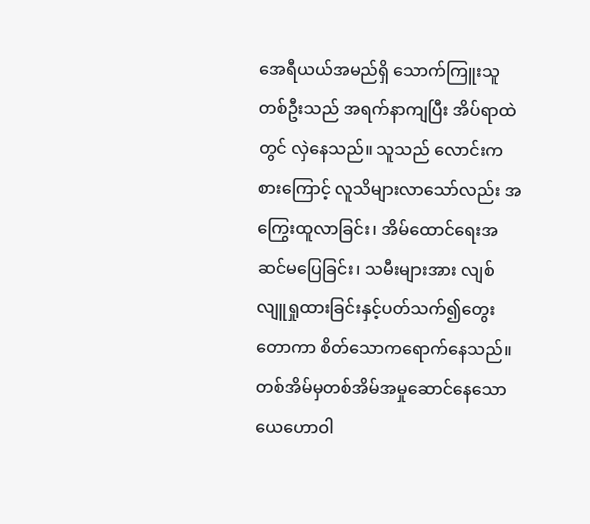အေရီယယ်အမည်ရှိ သောက်ကြူးသူတစ်ဦးသည် အရက်နာကျပြီး အိပ်ရာထဲတွင် လှဲနေသည်။ သူသည် လောင်းကစားကြောင့် လူသိများလာသော်လည်း အကြွေးထူလာခြင်း၊ အိမ်ထောင်ရေးအဆင်မပြေခြင်း၊ သမီးများအား လျစ်လျူရှုထားခြင်းနှင့်ပတ်သက်၍တွေးတောကာ စိတ်သောကရောက်နေသည်။ တစ်အိမ်မှတစ်အိမ်အမှုဆောင်နေသော ယေဟောဝါ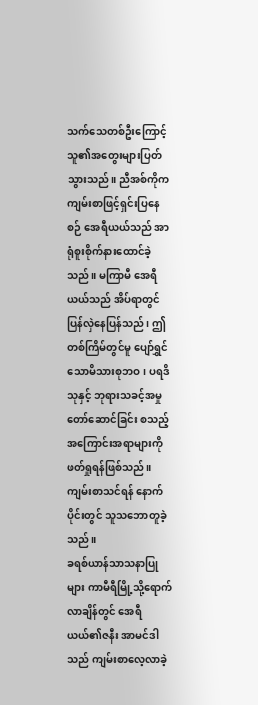သက်သေတစ်ဦးကြောင့် သူ၏အတွေးများပြတ်သွားသည်။ ညီအစ်ကိုက ကျမ်းစာဖြင့်ရှင်းပြနေစဉ် အေရီယယ်သည် အာရုံစူးစိုက်နားထောင်ခဲ့သည်။ မကြာမီ အေရီယယ်သည် အိပ်ရာတွင် ပြန်လှဲနေပြန်သည်၊ ဤတစ်ကြိမ်တွင်မူ ပျော်ရွှင်သောမိသားစုဘဝ၊ ပရဒိသုနှင့် ဘုရားသခင့်အမှုတော်ဆောင်ခြင်း စသည့်အကြောင်းအရာများကို ဖတ်ရှုရန်ဖြစ်သည်။ ကျမ်းစာသင်ရန် နောက်ပိုင်းတွင် သူသဘောတူခဲ့သည်။
ခရစ်ယာန်သာသနာပြုများ ကာမီရီမြို့သို့ရောက်လာချိန်တွင် အေရီယယ်၏ဇနီး အာမင်ဒါသည် ကျမ်းစာလေ့လာခဲ့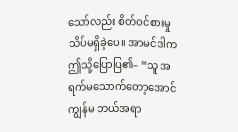သော်လည်း စိတ်ဝင်စားမှုသိပ်မရှိခဲ့ပေ။ အာမင်ဒါက ဤသို့ပြောပြ၏– “သူ အရက်မသောက်တော့အောင် ကျွန်မ ဘယ်အရာ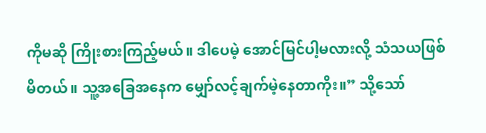ကိုမဆို ကြိုးစားကြည့်မယ်။ ဒါပေမဲ့ အောင်မြင်ပါ့မလားလို့ သံသယဖြစ်မိတယ်။ သူ့အခြေအနေက မျှော်လင့်ချက်မဲ့နေတာကိုး။” သို့သော်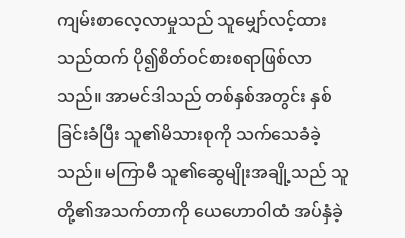ကျမ်းစာလေ့လာမှုသည် သူမျှော်လင့်ထားသည်ထက် ပို၍စိတ်ဝင်စားစရာဖြစ်လာသည်။ အာမင်ဒါသည် တစ်နှစ်အတွင်း နှစ်ခြင်းခံပြီး သူ၏မိသားစုကို သက်သေခံခဲ့သည်။ မကြာမီ သူ၏ဆွေမျိုးအချို့သည် သူတို့၏အသက်တာကို ယေဟောဝါထံ အပ်နှံခဲ့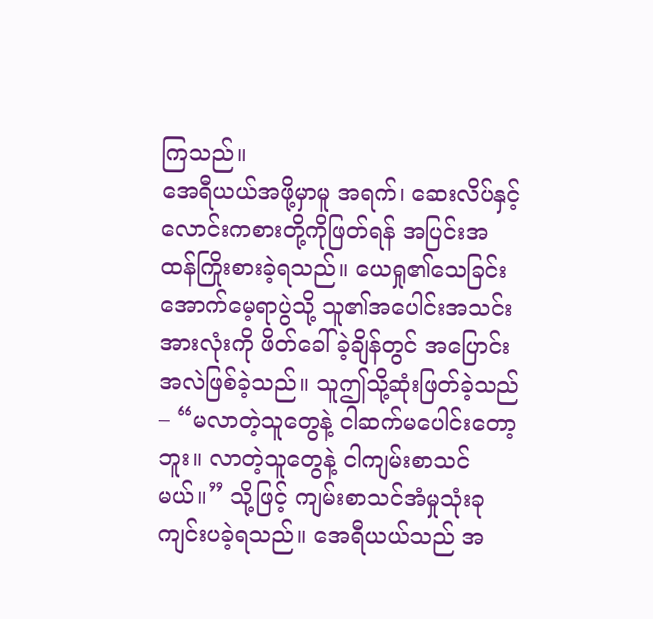ကြသည်။
အေရီယယ်အဖို့မှာမူ အရက်၊ ဆေးလိပ်နှင့် လောင်းကစားတို့ကိုဖြတ်ရန် အပြင်းအထန်ကြိုးစားခဲ့ရသည်။ ယေရှု၏သေခြင်း အောက်မေ့ရာပွဲသို့ သူ၏အပေါင်းအသင်းအားလုံးကို ဖိတ်ခေါ်ခဲ့ချိန်တွင် အပြောင်းအလဲဖြစ်ခဲ့သည်။ သူဤသို့ဆုံးဖြတ်ခဲ့သည်– “မလာတဲ့သူတွေနဲ့ ငါဆက်မပေါင်းတော့ဘူး။ လာတဲ့သူတွေနဲ့ ငါကျမ်းစာသင်မယ်။” သို့ဖြင့် ကျမ်းစာသင်အံမှုသုံးခု ကျင်းပခဲ့ရသည်။ အေရီယယ်သည် အ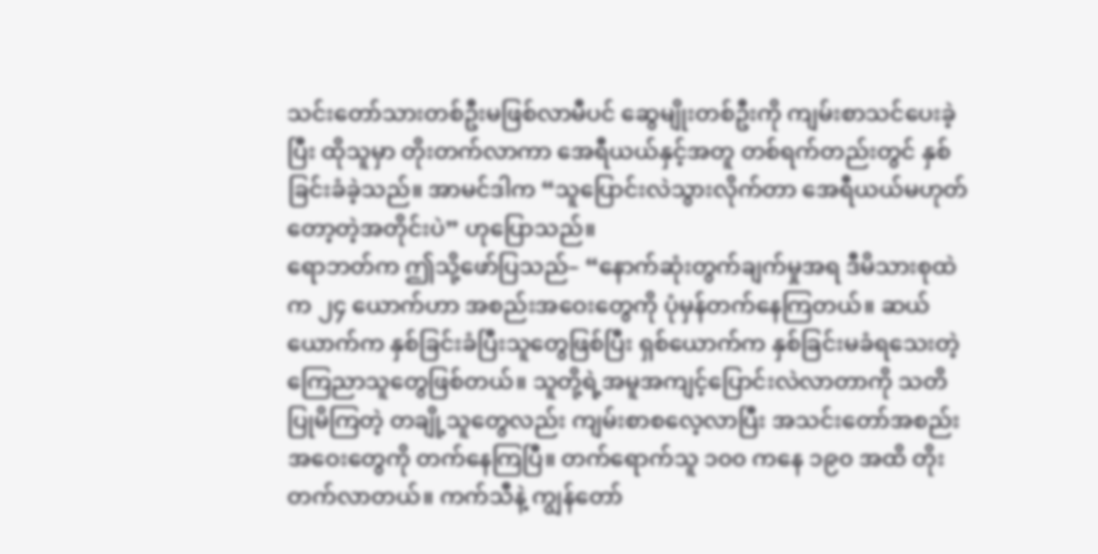သင်းတော်သားတစ်ဦးမဖြစ်လာမီပင် ဆွေမျိုးတစ်ဦးကို ကျမ်းစာသင်ပေးခဲ့ပြီး ထိုသူမှာ တိုးတက်လာကာ အေရီယယ်နှင့်အတူ တစ်ရက်တည်းတွင် နှစ်ခြင်းခံခဲ့သည်။ အာမင်ဒါက “သူပြောင်းလဲသွားလိုက်တာ အေရီယယ်မဟုတ်တော့တဲ့အတိုင်းပဲ” ဟုပြောသည်။
ရောဘတ်က ဤသို့ဖော်ပြသည်– “နောက်ဆုံးတွက်ချက်မှုအရ ဒီမိသားစုထဲက ၂၄ ယောက်ဟာ အစည်းအဝေးတွေကို ပုံမှန်တက်နေကြတယ်။ ဆယ်ယောက်က နှစ်ခြင်းခံပြီးသူတွေဖြစ်ပြီး ရှစ်ယောက်က နှစ်ခြင်းမခံရသေးတဲ့ ကြေညာသူတွေဖြစ်တယ်။ သူတို့ရဲ့အမူအကျင့်ပြောင်းလဲလာတာကို သတိပြုမိကြတဲ့ တချို့သူတွေလည်း ကျမ်းစာစလေ့လာပြီး အသင်းတော်အစည်းအဝေးတွေကို တက်နေကြပြီ။ တက်ရောက်သူ ၁၀၀ ကနေ ၁၉၀ အထိ တိုးတက်လာတယ်။ ကက်သီနဲ့ ကျွန်တော်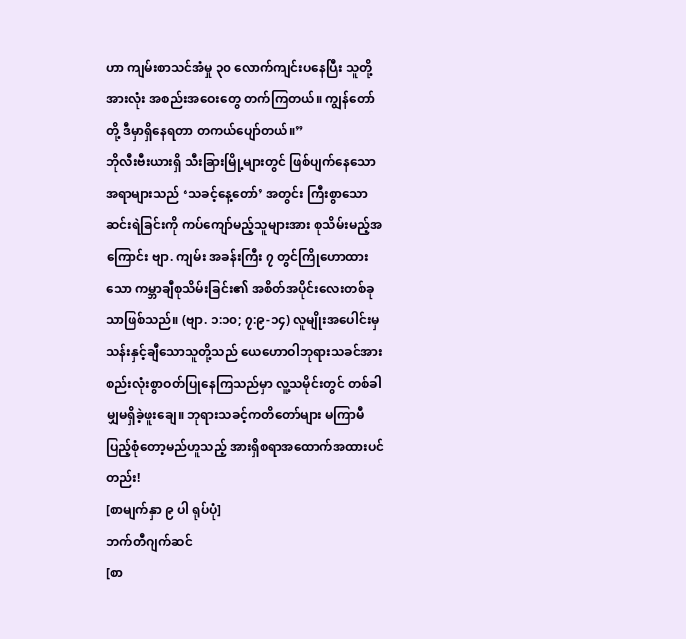ဟာ ကျမ်းစာသင်အံမှု ၃၀ လောက်ကျင်းပနေပြီး သူတို့အားလုံး အစည်းအဝေးတွေ တက်ကြတယ်။ ကျွန်တော်တို့ ဒီမှာရှိနေရတာ တကယ်ပျော်တယ်။”
ဘိုလီးဗီးယားရှိ သီးခြားမြို့များတွင် ဖြစ်ပျက်နေသောအရာများသည် ‘သခင့်နေ့တော်’ အတွင်း ကြီးစွာသောဆင်းရဲခြင်းကို ကပ်ကျော်မည့်သူများအား စုသိမ်းမည့်အကြောင်း ဗျာ. ကျမ်း အခန်းကြီး ၇ တွင်ကြိုဟောထားသော ကမ္ဘာချီစုသိမ်းခြင်း၏ အစိတ်အပိုင်းလေးတစ်ခုသာဖြစ်သည်။ (ဗျာ. ၁:၁၀; ၇:၉-၁၄) လူမျိုးအပေါင်းမှ သန်းနှင့်ချီသောသူတို့သည် ယေဟောဝါဘုရားသခင်အား စည်းလုံးစွာဝတ်ပြုနေကြသည်မှာ လူ့သမိုင်းတွင် တစ်ခါမျှမရှိခဲ့ဖူးချေ။ ဘုရားသခင့်ကတိတော်များ မကြာမီပြည့်စုံတော့မည်ဟူသည့် အားရှိစရာအထောက်အထားပင်တည်း!
[စာမျက်နှာ ၉ ပါ ရုပ်ပုံ]
ဘက်တီဂျက်ဆင်
[စာ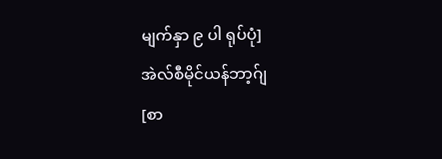မျက်နှာ ၉ ပါ ရုပ်ပုံ]
အဲလ်စီမိုင်ယန်ဘာ့ဂ်ျ
[စာ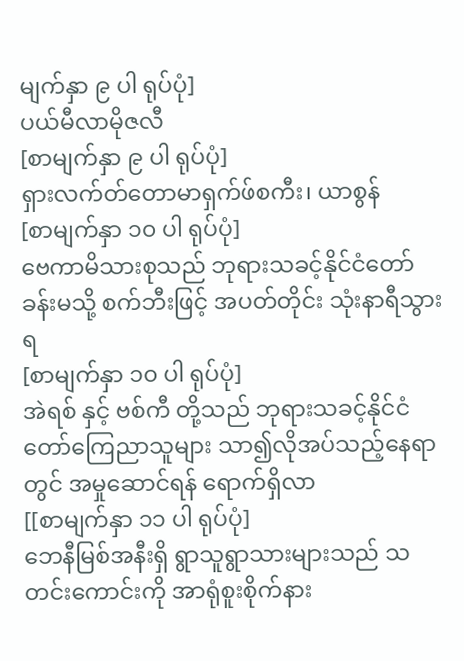မျက်နှာ ၉ ပါ ရုပ်ပုံ]
ပယ်မီလာမိုဇလီ
[စာမျက်နှာ ၉ ပါ ရုပ်ပုံ]
ရှားလက်တ်တောမာရှက်ဖ်စကီး၊ ယာစွန်
[စာမျက်နှာ ၁၀ ပါ ရုပ်ပုံ]
ဗေကာမိသားစုသည် ဘုရားသခင့်နိုင်ငံတော်ခန်းမသို့ စက်ဘီးဖြင့် အပတ်တိုင်း သုံးနာရီသွားရ
[စာမျက်နှာ ၁၀ ပါ ရုပ်ပုံ]
အဲရစ် နှင့် ဗစ်ကီ တို့သည် ဘုရားသခင့်နိုင်ငံတော်ကြေညာသူများ သာ၍လိုအပ်သည့်နေရာတွင် အမှုဆောင်ရန် ရောက်ရှိလာ
[[စာမျက်နှာ ၁၁ ပါ ရုပ်ပုံ]
ဘေနီမြစ်အနီးရှိ ရွာသူရွာသားများသည် သတင်းကောင်းကို အာရုံစူးစိုက်နား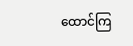ထောင်ကြ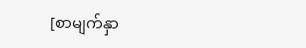[စာမျက်နှာ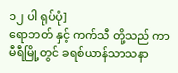၁၂ ပါ ရုပ်ပုံ]
ရောဘတ် နှင့် ကက်သီ တို့သည် ကာမီရီမြို့တွင် ခရစ်ယာန်သာသနာ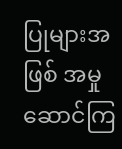ပြုများအဖြစ် အမှုဆောင်ကြ